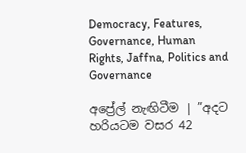Democracy, Features, Governance, Human Rights, Jaffna, Politics and Governance

අප්‍රේල් නැඟිටීම | ”අදට හරියටම වසර 42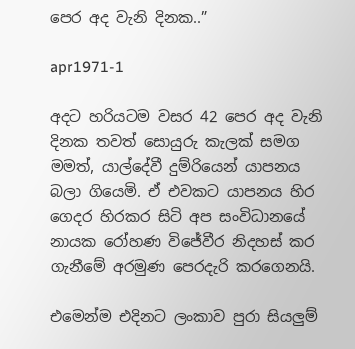පෙර අද වැනි දිනක..”

apr1971-1

අදට හරියටම වසර 42 පෙර අද වැනි දිනක තවත් සොයුරු කැලක් සමග මමත්, යාල්දේවී දුම්රියෙන් යාපනය බලා ගියෙමි. ඒ එවකට යාපනය හිර ගෙදර හිරකර සිටි අප සංවිධානයේ නායක රෝහණ විජේවීර නිදහස් කර ගැනීමේ අරමුණ පෙරදැරි කරගෙනයි.

එමෙන්ම එදිනට ලංකාව පුරා සියලුම්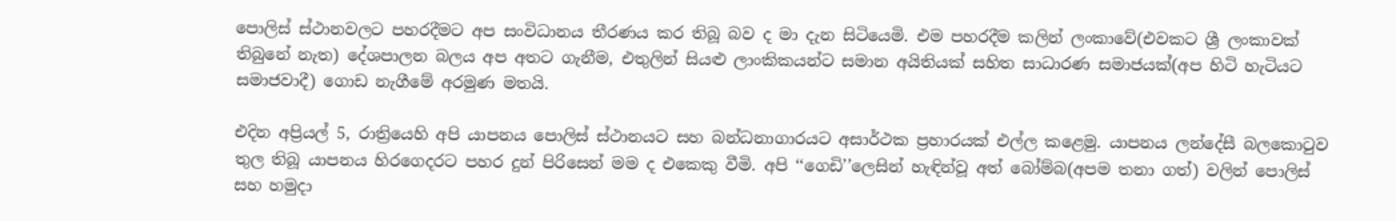පොලිස් ස්ථානවලට පහරදීමට අප සංවිධානය තීරණය කර තිබූ බව ද මා දැන සිටියෙමි. එම පහරදීම කලින් ලංකාවේ(එවකට ශ්‍රී ලංකාවක් තිබුනේ නැත) දේශපාලන බලය අප අතට ගැනීම, එතුලින් සියළු ලාංකිකයන්ට සමාන අයිතියක් සහිත සාධාරණ සමාජයක්(අප හිටි හැටියට සමාජවාදී) ගොඩ නැගීමේ අරමුණ මතයි.

එදින අප්‍රියල් 5, රාත්‍රියෙහි අපි යාපනය පොලිස් ස්ථානයට සහ බන්ධනාගාරයට අසාර්ථක ප්‍රහාරයක් එල්ල කළෙමු. යාපනය ලන්දේසී බලකොටුව තුල තිබූ යාපනය හිරගෙදරට පහර දුන් පිරිසෙන් මම ද එකෙකු වීමි. අපි ‘‘ගෙඩි’’ලෙසින් හැඳින්වූ අත් බෝම්බ(අපම තනා ගත්) වලින් පොලිස් සහ හමුදා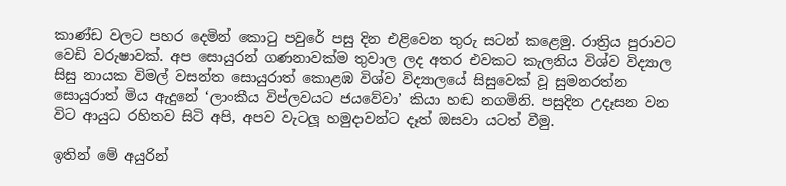කාණ්ඩ වලට පහර දෙමින් කොටු පවුරේ පසු දින එළිවෙන තුරු සටන් කළෙමු. රාත්‍රිය පුරාවට වෙඩි වරුෂාවක්. අප සොයුරන් ගණනාවක්ම තුවාල ලද අතර එවකට කැලනිය විශ්ව විද්‍යාල සිසු නායක විමල් වසන්ත සොයුරාත් කොළඹ විශ්ව විද්‍යාලයේ සිසුවෙක් වූ සුමනරත්න සොයුරාත් මිය ඇදුනේ ‘ලාංකීය විප්ලවයට ජයවේවා’ කියා හඬ නගමිනි. පසුදින උදෑසන වන විට ආයුධ රහිතව සිටි අපි, අපව වැටලූ හමුදාවන්ට දෑත් ඔසවා යටත් වීමු.

ඉතින් මේ අයුරින්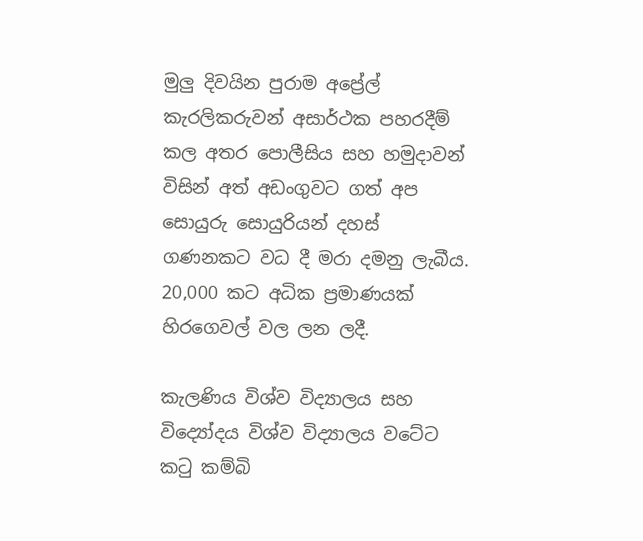මුලු දිවයින පුරාම අප්‍රේල් කැරලිකරුවන් අසාර්ථක පහරදීම් කල අතර පොලීසිය සහ හමුදාවන් විසින් අත් අඩංගුවට ගත් අප සොයුරු සොයුරියන් දහස් ගණනකට වධ දී මරා දමනු ලැබීය. 20,000 කට අධික ප්‍රමාණයක් හිරගෙවල් වල ලන ලදී.

කැලණිය විශ්ව විද්‍යාලය සහ විද්‍යෝදය විශ්ව විද්‍යාලය වටේට කටු කම්බි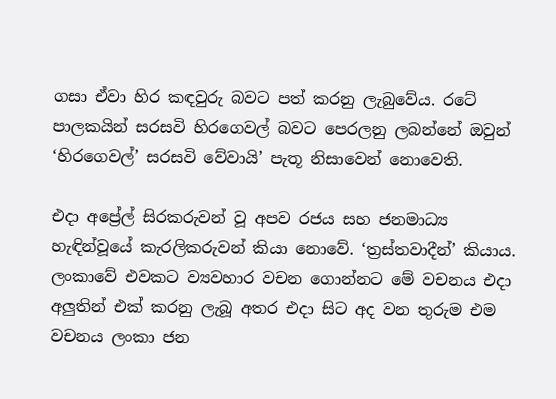ගසා ඒවා හිර කඳවුරු බවට පත් කරනු ලැබුවේය. රටේ පාලකයින් සරසවි හිරගෙවල් බවට පෙරලනු ලබන්නේ ඔවුන් ‘හිරගෙවල්’ සරසවි වේවායි’ පැතූ නිසාවෙන් නොවෙති.

එදා අප්‍රේල් සිරකරුවන් වූ අපව රජය සහ ජනමාධ්‍ය හැඳින්වූයේ කැරලිකරුවන් කියා නොවේ. ‘ත්‍රස්තවාදීන්’ කියාය. ලංකාවේ එවකට ව්‍යවහාර වචන ගොන්නට මේ වචනය එදා අලුතින් එක් කරනු ලැබූ අතර එදා සිට අද වන තුරුම එම වචනය ලංකා ජන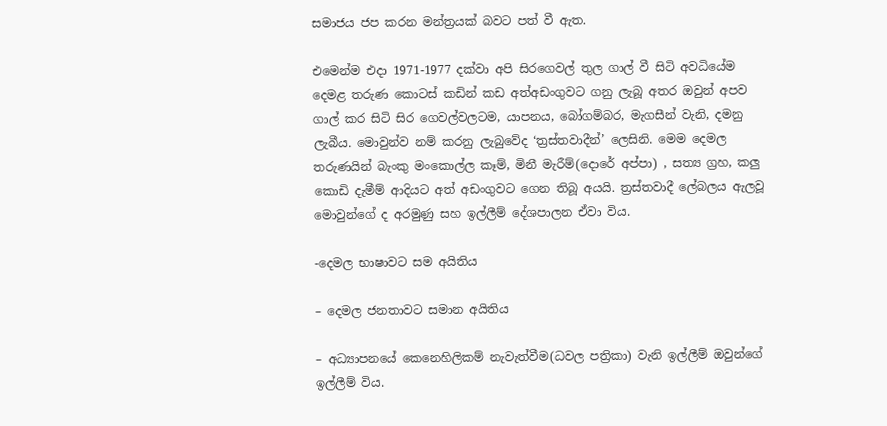සමාජය ජප කරන මන්ත්‍රයක් බවට පත් වී ඇත.

එමෙන්ම එදා 1971-1977 දක්වා අපි සිරගෙවල් තුල ගාල් වී සිටි අවධියේම දෙමළ තරුණ කොටස් කඩින් කඩ අත්අඩංගුවට ගනු ලැබූ අතර ඔවුන් අපව ගාල් කර සිටි සිර ගෙවල්වලටම, යාපනය, බෝගම්බර, මැගසීන් වැනි, දමනු ලැබීය. මොවුන්ව නම් කරනු ලැබුවේද ‘ත්‍රස්තවාදීන්’ ලෙසිනි. මෙම දෙමල තරුණයින් බැංකු මංකොල්ල කෑම්, මිනී මැරීම්(දොරේ අප්පා) , සත්‍ය ග්‍රහ, කලු කොඩි දැමීම් ආදියට අත් අඩංගුවට ගෙන තිබූ අයයි. ත්‍රස්තවාදී ලේබලය ඇලවූ මොවුන්ගේ ද අරමුණු සහ ඉල්ලීම් දේශපාලන ඒවා විය.

-දෙමල භාෂාවට සම අයිතිය

– දෙමල ජනතාවට සමාන අයිතිය

– අධ්‍යාපනයේ කෙනෙහිලිකම් නැවැත්වීම(ධවල පත්‍රිකා) වැනි ඉල්ලීම් ඔවුන්ගේ ඉල්ලීම් විය.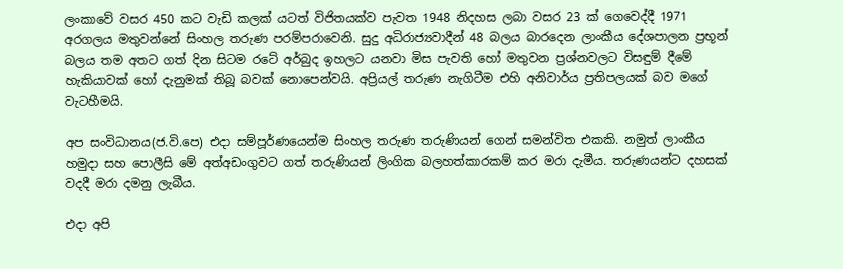ලංකාවේ වසර 450 කට වැඩි කලක් යටත් විජිතයක්ව පැවත 1948 නිදහස ලබා වසර 23 ක් ගෙවෙද්දී 1971 අරගලය මතුවන්නේ සිංහල තරුණ පරම්පරාවෙනි. සුදු අධිරාජ්‍යවාදීන් 48 බලය බාරදෙන ලාංකීය දේශපාලන ප්‍රභූන් බලය තම අතට ගත් දින සිටම රටේ අර්බුද ඉහලට යනවා මිස පැවති හෝ මතුවන ප්‍රශ්නවලට විසඳුම් දීමේ හැකියාවක් හෝ දැනුමක් තිබූ බවක් නොපෙන්වයි. අප්‍රියල් තරුණ නැගිටීම එහි අනිවාර්ය ප්‍රතිපලයක් බව මගේ වැටහීමයි.

අප සංවිධානය(ජ.වි.පෙ) එදා සම්පූර්ණයෙන්ම සිංහල තරුණ තරුණියන් ගෙන් සමන්විත එකකි. නමුත් ලාංකීය හමුදා සහ පොලීසි මේ අත්අඩංගුවට ගත් තරුණියන් ලිංගික බලහත්කාරකම් කර මරා දැමීය. තරුණයන්ට දහසක් වදදී මරා දමනු ලැබීය.

එදා අපි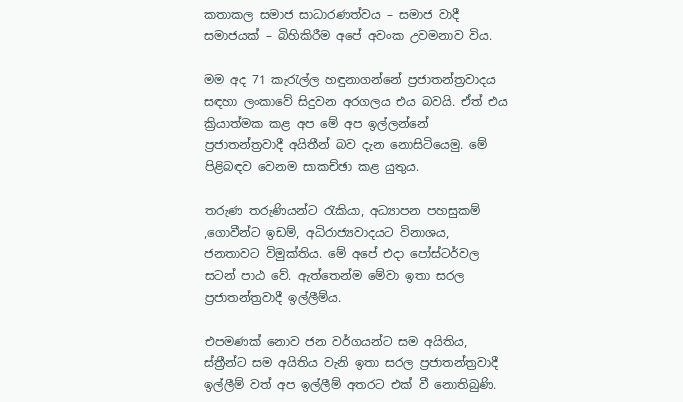කතාකල සමාජ සාධාරණත්වය – සමාජ වාදී සමාජයක් – බිහිකිරීම අපේ අවංක උවමනාව විය.

මම අද 71 කැරැල්ල හඳුනාගන්නේ ප්‍රජාතන්ත්‍රවාදය සඳහා ලංකාවේ සිදුවන අරගලය එය බවයි. ඒත් එය ක්‍රියාත්මක කළ අප මේ අප ඉල්ලන්නේ ප්‍රජාතන්ත්‍රවාදී අයිතීන් බව දැන නොසිටියෙමු. මේ පිළිබඳව වෙනම සාකච්ඡා කළ යුතුය.

තරුණ තරුණියන්ට රැකියා, අධ්‍යාපන පහසුකම් ,ගොවීන්ට ඉඩම්, අධිරාජ්‍යවාදයට විනාශය, ජනතාවට විමුක්තිය. මේ අපේ එදා පෝස්ටර්වල සටන් පාඨ වේ. ඇත්තෙන්ම මේවා ඉතා සරල ප්‍රජාතන්ත්‍රවාදී ඉල්ලීම්ය.

එපමණක් නොව ජන වර්ගයන්ට සම අයිතිය, ස්ත්‍රීන්ට සම අයිතිය වැනි ඉතා සරල ප්‍රජාතන්ත්‍රවාදී ඉල්ලීම් වත් අප ඉල්ලීම් අතරට එක් වී නොතිබුණි.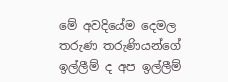මේ අවදියේම දෙමල තරුණ තරුණියන්ගේ ඉල්ලීම් ද අප ඉල්ලීම්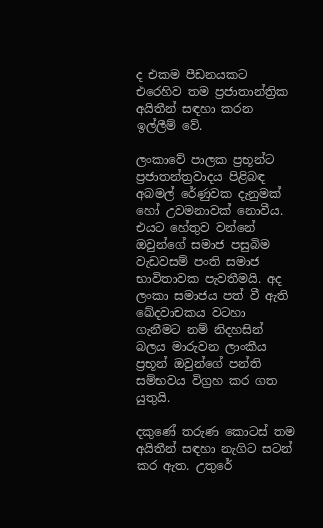ද එකම පීඩනයකට එරෙහිව තම ප්‍රජාතාන්ත්‍රික අයිතීන් සඳහා කරන ඉල්ලීම් වේ.

ලංකාවේ පාලක ප්‍රභූන්ට ප්‍රජාතන්ත්‍රවාදය පිළිබඳ අබමල් රේණුවක දැනුමක් හෝ උවමනාවක් නොවීය. එයට හේතුව වන්නේ ඔවුන්ගේ සමාජ පසුබිම වැඩවසම් පංති සමාජ භාවිතාවක පැවතීමයි. අද ලංකා සමාජය පත් වී ඇති ඛේදවාචකය වටහා ගැනීමට නම් නිදහසින් බලය මාරුවන ලාංකීය ප්‍රභූන් ඔවුන්ගේ පන්ති සම්භවය විග්‍රහ කර ගත යුතුයි.

දකුණේ තරුණ කොටස් තම අයිතීන් සඳහා නැගිට සටන් කර ඇත. උතුරේ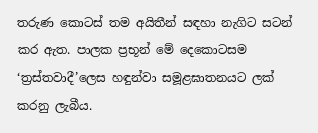තරුණ කොටස් තම අයිතීන් සඳහා නැගිට සටන් කර ඇත. පාලක ප්‍රභූන් මේ දෙකොටසම ‘ත්‍රස්තවාදී’ලෙස හඳුන්වා සමූළඝාතනයට ලක් කරනු ලැබීය.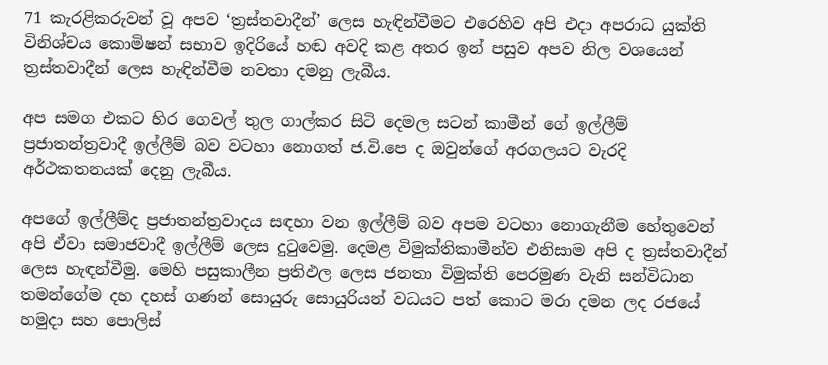71 කැරළිකරුවන් වූ අපව ‘ත්‍රස්තවාදීන්’ ලෙස හැඳින්වීමට එරෙහිව අපි එදා අපරාධ යුක්ති විනිශ්චය කොමිෂන් සභාව ඉදිරියේ හඬ අවදි කළ අතර ඉන් පසුව අපව නිල වශයෙන් ත්‍රස්තවාදීන් ලෙස හැඳින්වීම නවතා දමනු ලැබීය.

අප සමග එකට හිර ගෙවල් තුල ගාල්කර සිටි දෙමල සටන් කාමීන් ගේ ඉල්ලීම් ප්‍රජාතන්ත්‍රවාදී ඉල්ලීම් බව වටහා නොගත් ජ.වි.පෙ ද ඔවුන්ගේ අරගලයට වැරදි අර්ථකතනයක් දෙනු ලැබීය.

අපගේ ඉල්ලීම්ද ප්‍රජාතන්ත්‍රවාදය සඳහා වන ඉල්ලීම් බව අපම වටහා නොගැනීම හේතුවෙන් අපි ඒවා සමාජවාදී ඉල්ලීම් ලෙස දුටුවෙමු. දෙමළ විමුක්තිකාමීන්ව එනිසාම අපි ද ත්‍රස්තවාදීන් ලෙස හැඳන්වීමු. මෙහි පසුකාලීන ප්‍රතිඵල ලෙස ජනතා විමුක්ති පෙරමුණ වැනි සන්විධාන තමන්ගේම දහ දහස් ගණන් සොයුරු සොයුරියන් වධයට පත් කොට මරා දමන ලද රජයේ හමුදා සහ පොලිස්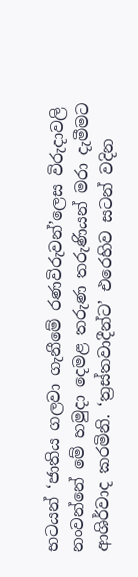භටයන් ‘ජාතිය ගලවා ගැනීමේ රණවිරුවන්’ලෙස විරුදාවලි නංවන්නේ මේ හමුදා දෙමළ තරුණ තරුණියන් මරා දැමීමට ආශිර්වාද කරමිනි. ‘ත්‍රස්තවාදීන්ට’ එරෙහිව සටන් වදින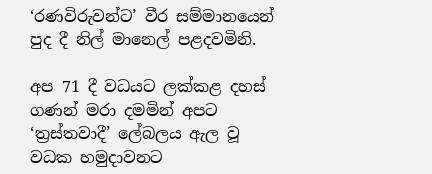‘රණවිරුවන්ට’ වීර සම්මානයෙන් පුද දී නිල් මානෙල් පළදවමිනි.

අප 71 දී වධයට ලක්කළ දහස් ගණන් මරා දමමින් අපට ‘ත්‍රස්තවාදී’ ලේබලය ඇල වූ වධක හමුදාවනට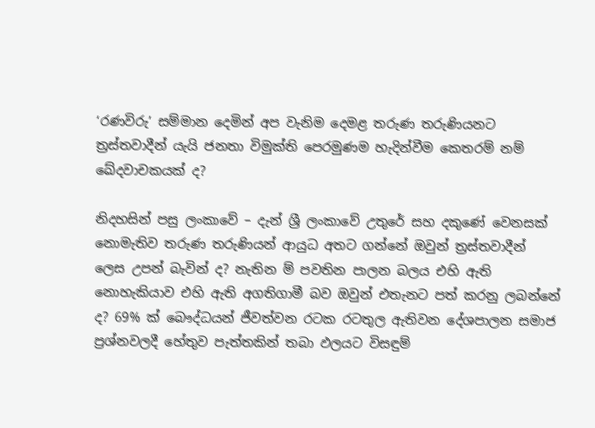‘රණවිරු’ සම්මාන දෙමින් අප වැනිම දෙමළ තරුණ තරුණියනට ත්‍රස්තවාදීන් යැයි ජනතා විමුක්ති පෙරමුණම හැදින්වීම කෙතරම් නම් ඛේදවාචකයක් ද?

නිදහසින් පසු ලංකාවේ – දැන් ශ්‍රී ලංකාවේ උතුරේ සහ දකුණේ වෙනසක් නොමැතිව තරුණ තරුණියන් ආයුධ අතට ගන්නේ ඔවුන් ත්‍රස්තවාදීන් ලෙස උපන් බැවින් ද? නැතින ම් පවතින පාලන බලය එහි ඇති නොහැකියාව එහි ඇති අගතිගාමී බව ඔවුන් එතැනට පත් කරනු ලබන්නේ ද? 69% ක් බෞද්ධයන් ජීවත්වන රටක රටතුල ඇතිවන දේශපාලන සමාජ ප්‍රශ්නවලදී හේතුව පැත්තකින් තබා ඵලයට විසඳුම්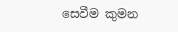සෙවීම කුමන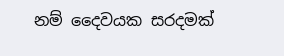නම් දෛවයක සරදමක්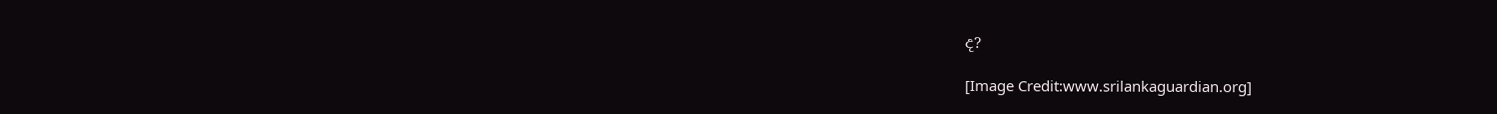ද?

[Image Credit:www.srilankaguardian.org]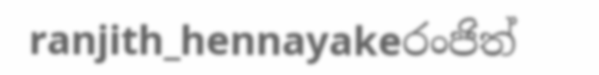ranjith_hennayakeරංජිත්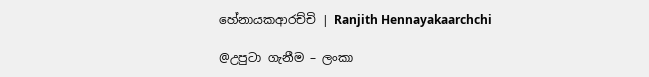හේනායකආරච්චි | Ranjith Hennayakaarchchi

@උපුටා ගැනීම – ලංකා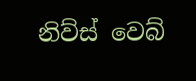නිව්ස් වෙබ්